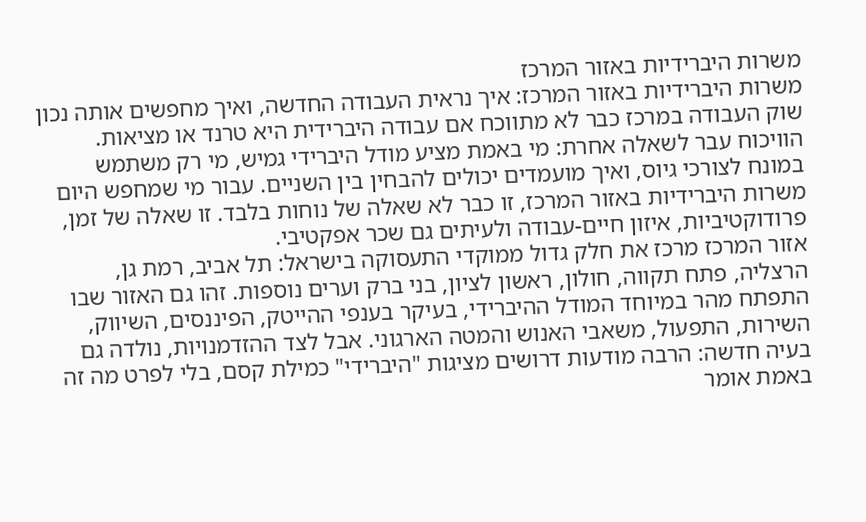משרות היברידיות באזור המרכז
משרות היברידיות באזור המרכז: איך נראית העבודה החדשה, ואיך מחפשים אותה נכון
שוק העבודה במרכז כבר לא מתווכח אם עבודה היברידית היא טרנד או מציאות. הוויכוח עבר לשאלה אחרת: מי באמת מציע מודל היברידי גמיש, מי רק משתמש במונח לצורכי גיוס, ואיך מועמדים יכולים להבחין בין השניים. עבור מי שמחפש היום משרות היברידיות באזור המרכז, זו כבר לא שאלה של נוחות בלבד. זו שאלה של זמן, פרודוקטיביות, איזון חיים-עבודה ולעיתים גם שכר אפקטיבי.
אזור המרכז מרכז את חלק גדול ממוקדי התעסוקה בישראל: תל אביב, רמת גן, הרצליה, פתח תקווה, חולון, ראשון לציון, בני ברק וערים נוספות. זהו גם האזור שבו התפתח מהר במיוחד המודל ההיברידי, בעיקר בענפי ההייטק, הפיננסים, השיווק, השירות, התפעול, משאבי האנוש והמטה הארגוני. אבל לצד ההזדמנויות, נולדה גם בעיה חדשה: הרבה מודעות דרושים מציגות "היברידי" כמילת קסם, בלי לפרט מה זה באמת אומר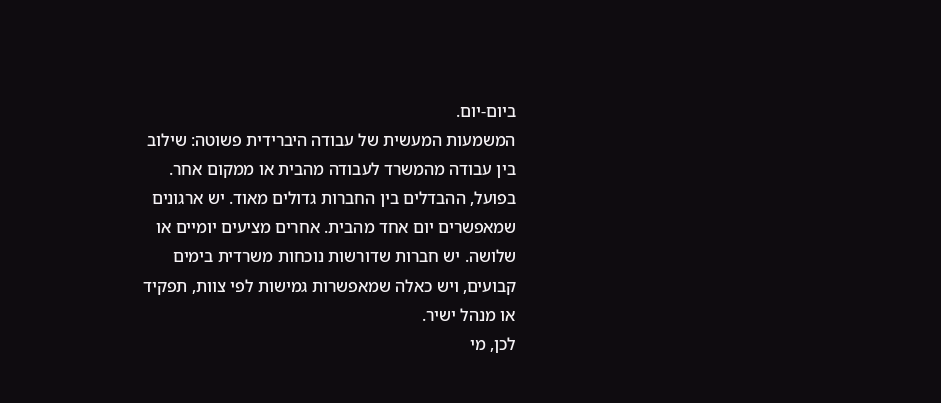ביום-יום.
המשמעות המעשית של עבודה היברידית פשוטה: שילוב בין עבודה מהמשרד לעבודה מהבית או ממקום אחר. בפועל, ההבדלים בין החברות גדולים מאוד. יש ארגונים שמאפשרים יום אחד מהבית. אחרים מציעים יומיים או שלושה. יש חברות שדורשות נוכחות משרדית בימים קבועים, ויש כאלה שמאפשרות גמישות לפי צוות, תפקיד או מנהל ישיר.
לכן, מי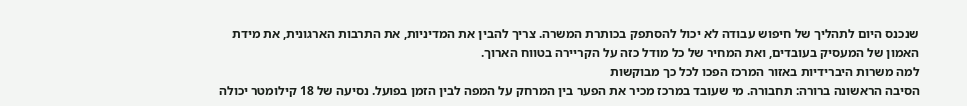שנכנס היום לתהליך של חיפוש עבודה לא יכול להסתפק בכותרת המשרה. צריך להבין את המדיניות, את התרבות הארגונית, את מידת האמון של המעסיק בעובדים, ואת המחיר של כל מודל כזה על הקריירה בטווח הארוך.
למה משרות היברידיות באזור המרכז הפכו לכל כך מבוקשות
הסיבה הראשונה ברורה: תחבורה. מי שעובד במרכז מכיר את הפער בין המרחק על המפה לבין הזמן בפועל. נסיעה של 18 קילומטר יכולה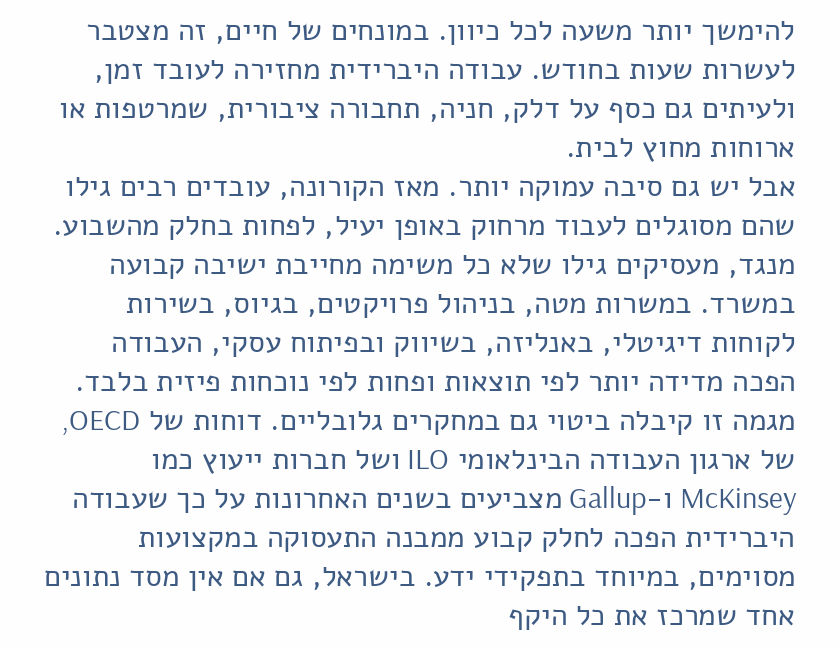להימשך יותר משעה לכל כיוון. במונחים של חיים, זה מצטבר לעשרות שעות בחודש. עבודה היברידית מחזירה לעובד זמן, ולעיתים גם כסף על דלק, חניה, תחבורה ציבורית, שמרטפות או ארוחות מחוץ לבית.
אבל יש גם סיבה עמוקה יותר. מאז הקורונה, עובדים רבים גילו שהם מסוגלים לעבוד מרחוק באופן יעיל, לפחות בחלק מהשבוע. מנגד, מעסיקים גילו שלא כל משימה מחייבת ישיבה קבועה במשרד. במשרות מטה, בניהול פרויקטים, בגיוס, בשירות לקוחות דיגיטלי, באנליזה, בשיווק ובפיתוח עסקי, העבודה הפכה מדידה יותר לפי תוצאות ופחות לפי נוכחות פיזית בלבד.
מגמה זו קיבלה ביטוי גם במחקרים גלובליים. דוחות של OECD, של ארגון העבודה הבינלאומי ILO ושל חברות ייעוץ כמו McKinsey ו-Gallup מצביעים בשנים האחרונות על כך שעבודה היברידית הפכה לחלק קבוע ממבנה התעסוקה במקצועות מסוימים, במיוחד בתפקידי ידע. בישראל, גם אם אין מסד נתונים אחד שמרכז את כל היקף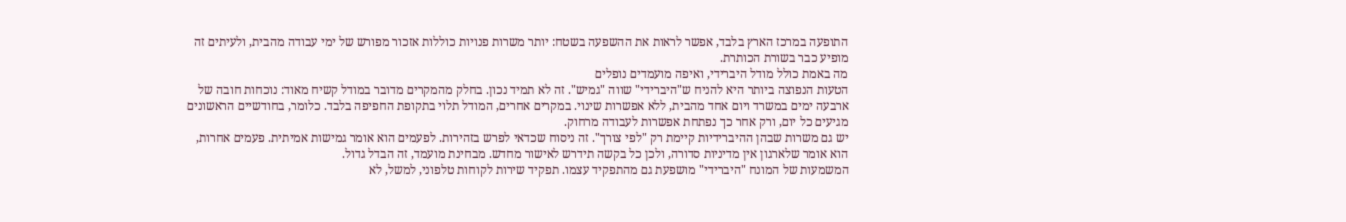התופעה במרכז הארץ בלבד, אפשר לראות את ההשפעה בשטח: יותר משרות פנויות כוללות אזכור מפורש של ימי עבודה מהבית, ולעיתים זה מופיע כבר בשורת הכותרת.
מה באמת כולל מודל היברידי, ואיפה מועמדים נופלים
הטעות הנפוצה ביותר היא להניח ש"היברידי" שווה "גמיש". זה לא תמיד נכון. בחלק מהמקרים מדובר במודל קשיח מאוד: נוכחות חובה של ארבעה ימים במשרד ויום אחד מהבית, ללא אפשרות שינוי. במקרים אחרים, המודל תלוי בתקופת החפיפה בלבד. כלומר, בחודשיים הראשונים מגיעים כל יום, ורק אחר כך נפתחת אפשרות לעבודה מרחוק.
יש גם משרות שבהן ההיברידיות קיימת רק "לפי צורך". זה ניסוח שכדאי לפרש בזהירות. לפעמים הוא אומר גמישות אמיתית. פעמים אחרות, הוא אומר שלארגון אין מדיניות סדורה, ולכן כל בקשה תידרש לאישור מחדש. מבחינת מועמד, זה הבדל גדול.
המשמעות של המונח "היברידי" מושפעת גם מהתפקיד עצמו. תפקיד שירות לקוחות טלפוני, למשל, לא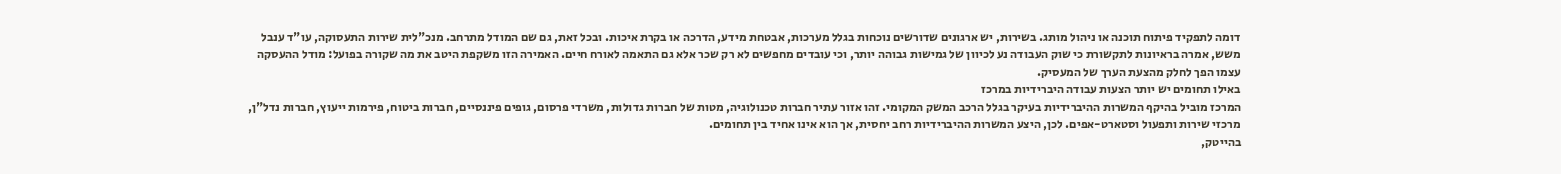דומה לתפקיד פיתוח תוכנה או ניהול מותג. בשירות, יש ארגונים שדורשים נוכחות בגלל מערכות, אבטחת מידע, הדרכה או בקרת איכות. ובכל זאת, גם שם המודל מתרחב. מנכ"לית שירות התעסוקה, עו"ד ענבל משש, אמרה בראיונות לתקשורת כי שוק העבודה נע לכיוון של גמישות גבוהה יותר, וכי עובדים מחפשים לא רק שכר אלא גם התאמה לאורח חיים. האמירה הזו משקפת היטב את מה שקורה בפועל: מודל ההעסקה עצמו הפך לחלק מהצעת הערך של המעסיק.
באילו תחומים יש יותר הצעות עבודה היברידיות במרכז
המרכז מוביל בהיקף המשרות ההיברידיות בעיקר בגלל הרכב המשק המקומי. זהו אזור עתיר חברות טכנולוגיה, מטות של חברות גדולות, משרדי פרסום, גופים פיננסיים, חברות ביטוח, פירמות ייעוץ, חברות נדל"ן, מרכזי שירות ותפעול וסטארט-אפים. לכן, היצע המשרות ההיברידיות רחב יחסית, אך הוא אינו אחיד בין תחומים.
בהייטק,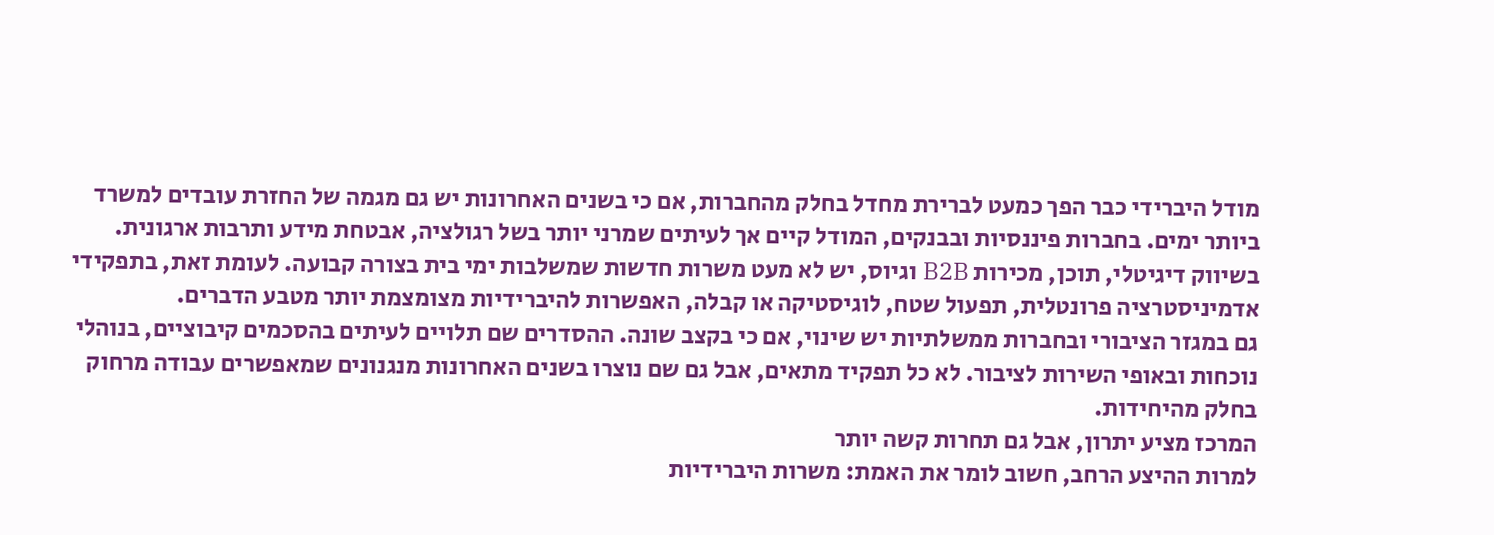מודל היברידי כבר הפך כמעט לברירת מחדל בחלק מהחברות, אם כי בשנים האחרונות יש גם מגמה של החזרת עובדים למשרד ביותר ימים. בחברות פיננסיות ובבנקים, המודל קיים אך לעיתים שמרני יותר בשל רגולציה, אבטחת מידע ותרבות ארגונית. בשיווק דיגיטלי, תוכן, מכירות B2B וגיוס, יש לא מעט משרות חדשות שמשלבות ימי בית בצורה קבועה. לעומת זאת, בתפקידי אדמיניסטרציה פרונטלית, תפעול שטח, לוגיסטיקה או קבלה, האפשרות להיברידיות מצומצמת יותר מטבע הדברים.
גם במגזר הציבורי ובחברות ממשלתיות יש שינוי, אם כי בקצב שונה. ההסדרים שם תלויים לעיתים בהסכמים קיבוציים, בנוהלי נוכחות ובאופי השירות לציבור. לא כל תפקיד מתאים, אבל גם שם נוצרו בשנים האחרונות מנגנונים שמאפשרים עבודה מרחוק בחלק מהיחידות.
המרכז מציע יתרון, אבל גם תחרות קשה יותר
למרות ההיצע הרחב, חשוב לומר את האמת: משרות היברידיות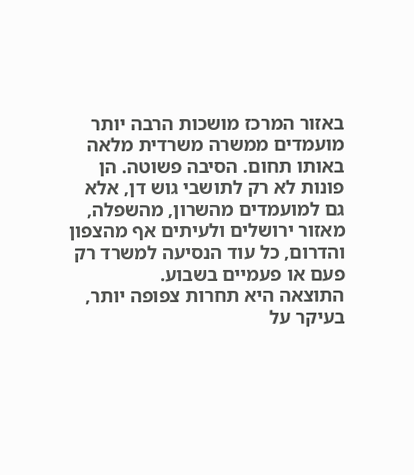באזור המרכז מושכות הרבה יותר מועמדים ממשרה משרדית מלאה באותו תחום. הסיבה פשוטה. הן פונות לא רק לתושבי גוש דן, אלא גם למועמדים מהשרון, מהשפלה, מאזור ירושלים ולעיתים אף מהצפון והדרום, כל עוד הנסיעה למשרד רק פעם או פעמיים בשבוע.
התוצאה היא תחרות צפופה יותר, בעיקר על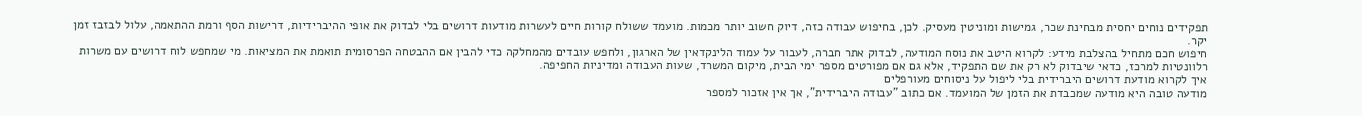תפקידים נוחים יחסית מבחינת שכר, גמישות ומוניטין מעסיק. לכן, בחיפוש עבודה כזה, דיוק חשוב יותר מכמות. מועמד ששולח קורות חיים לעשרות מודעות דרושים בלי לבדוק את אופי ההיברידיות, דרישות הסף ורמת ההתאמה, עלול לבזבז זמן יקר.
חיפוש חכם מתחיל בהצלבת מידע: לקרוא היטב את נוסח המודעה, לבדוק אתר חברה, לעבור על עמוד הלינקדאין של הארגון, ולחפש עובדים מהמחלקה כדי להבין אם ההבטחה הפרסומית תואמת את המציאות. מי שמחפש לוח דרושים עם משרות רלוונטיות למרכז, כדאי שיבדוק לא רק את שם התפקיד, אלא גם אם מפורטים מספר ימי הבית, מיקום המשרד, שעות העבודה ומדיניות החפיפה.
איך לקרוא מודעת דרושים היברידית בלי ליפול על ניסוחים מעורפלים
מודעה טובה היא מודעה שמכבדת את הזמן של המועמד. אם כתוב "עבודה היברידית", אך אין אזכור למספר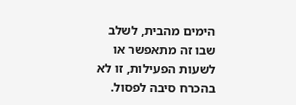הימים מהבית, לשלב שבו זה מתאפשר או לשעות הפעילות, זו לא בהכרח סיבה לפסול.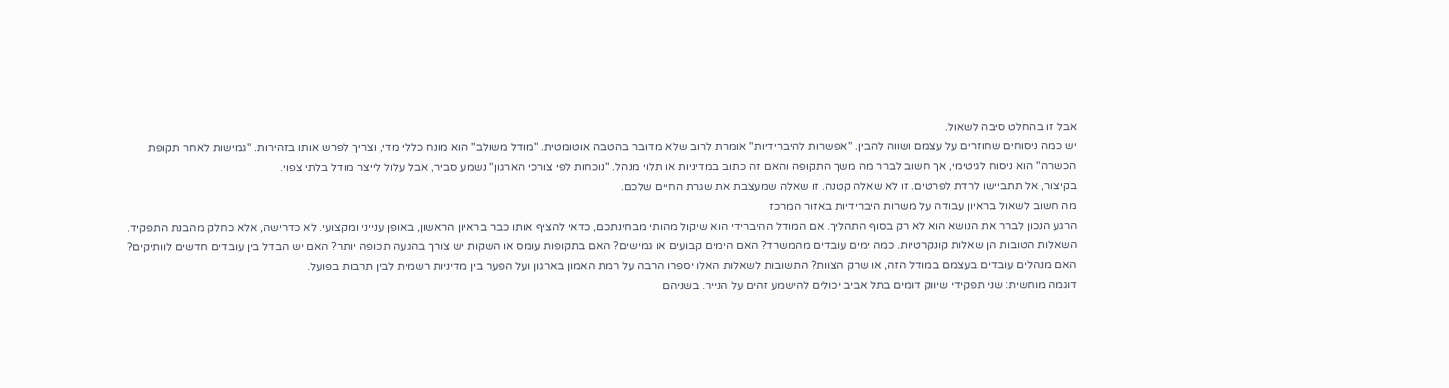אבל זו בהחלט סיבה לשאול.
יש כמה ניסוחים שחוזרים על עצמם ושווה להבין. "אפשרות להיברידיות" אומרת לרוב שלא מדובר בהטבה אוטומטית. "מודל משולב" הוא מונח כללי מדי, וצריך לפרש אותו בזהירות. "גמישות לאחר תקופת הכשרה" הוא ניסוח לגיטימי, אך חשוב לברר מה משך התקופה והאם זה כתוב במדיניות או תלוי מנהל. "נוכחות לפי צורכי הארגון" נשמע סביר, אבל עלול לייצר מודל בלתי צפוי.
בקיצור, אל תתביישו לרדת לפרטים. זו לא שאלה קטנה. זו שאלה שמעצבת את שגרת החיים שלכם.
מה חשוב לשאול בראיון עבודה על משרות היברידיות באזור המרכז
הרגע הנכון לברר את הנושא הוא לא רק בסוף התהליך. אם המודל ההיברידי הוא שיקול מהותי מבחינתכם, כדאי להציף אותו כבר בראיון הראשון, באופן ענייני ומקצועי. לא כדרישה, אלא כחלק מהבנת התפקיד.
השאלות הטובות הן שאלות קונקרטיות. כמה ימים עובדים מהמשרד? האם הימים קבועים או גמישים? האם בתקופות עומס או השקות יש צורך בהגעה תכופה יותר? האם יש הבדל בין עובדים חדשים לוותיקים? האם מנהלים עובדים בעצמם במודל הזה, או שרק הצוות? התשובות לשאלות האלו יספרו הרבה על רמת האמון בארגון ועל הפער בין מדיניות רשמית לבין תרבות בפועל.
דוגמה מוחשית: שני תפקידי שיווק דומים בתל אביב יכולים להישמע זהים על הנייר. בשניהם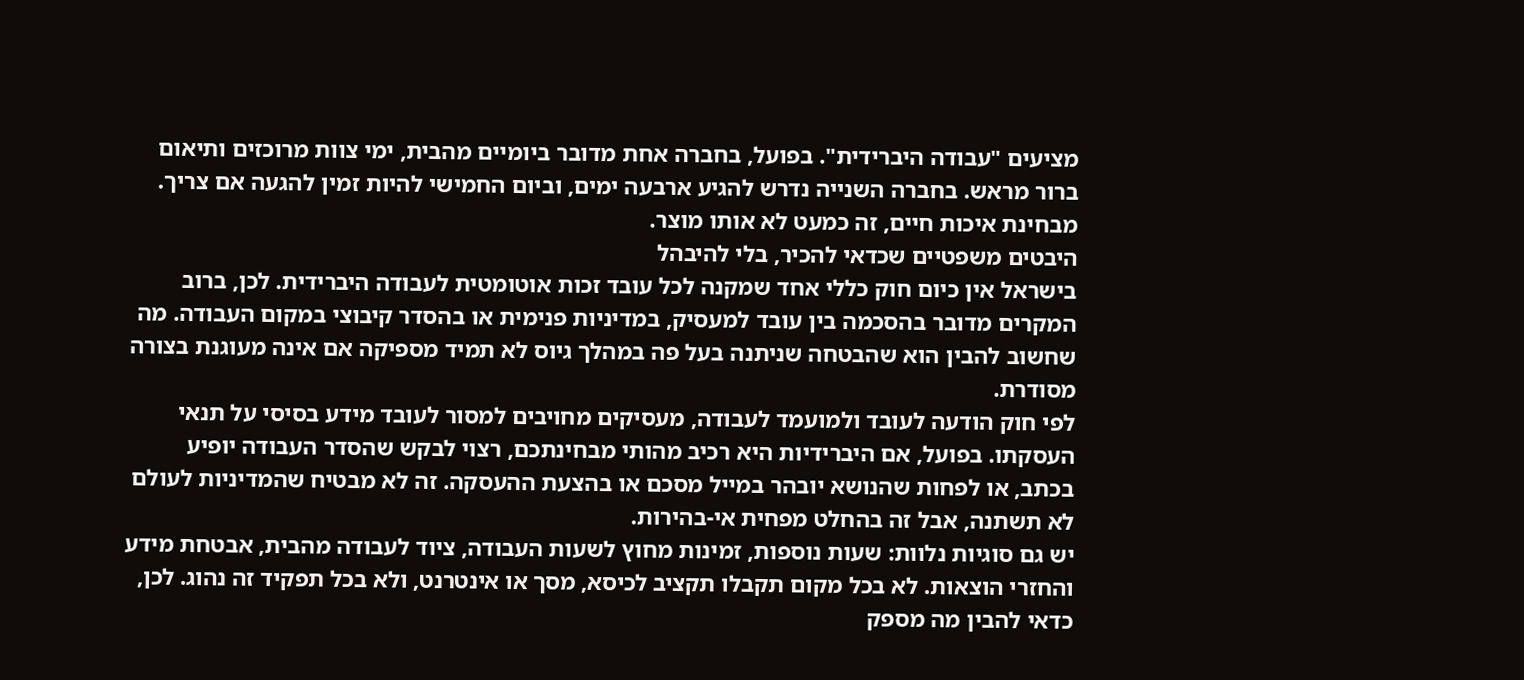מציעים "עבודה היברידית". בפועל, בחברה אחת מדובר ביומיים מהבית, ימי צוות מרוכזים ותיאום ברור מראש. בחברה השנייה נדרש להגיע ארבעה ימים, וביום החמישי להיות זמין להגעה אם צריך. מבחינת איכות חיים, זה כמעט לא אותו מוצר.
היבטים משפטיים שכדאי להכיר, בלי להיבהל
בישראל אין כיום חוק כללי אחד שמקנה לכל עובד זכות אוטומטית לעבודה היברידית. לכן, ברוב המקרים מדובר בהסכמה בין עובד למעסיק, במדיניות פנימית או בהסדר קיבוצי במקום העבודה. מה שחשוב להבין הוא שהבטחה שניתנה בעל פה במהלך גיוס לא תמיד מספיקה אם אינה מעוגנת בצורה מסודרת.
לפי חוק הודעה לעובד ולמועמד לעבודה, מעסיקים מחויבים למסור לעובד מידע בסיסי על תנאי העסקתו. בפועל, אם היברידיות היא רכיב מהותי מבחינתכם, רצוי לבקש שהסדר העבודה יופיע בכתב, או לפחות שהנושא יובהר במייל מסכם או בהצעת ההעסקה. זה לא מבטיח שהמדיניות לעולם לא תשתנה, אבל זה בהחלט מפחית אי-בהירות.
יש גם סוגיות נלוות: שעות נוספות, זמינות מחוץ לשעות העבודה, ציוד לעבודה מהבית, אבטחת מידע והחזרי הוצאות. לא בכל מקום תקבלו תקציב לכיסא, מסך או אינטרנט, ולא בכל תפקיד זה נהוג. לכן, כדאי להבין מה מספק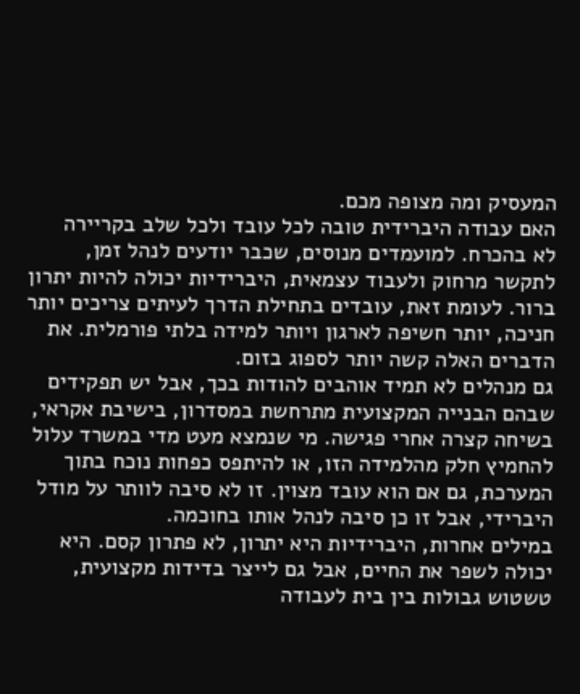המעסיק ומה מצופה מכם.
האם עבודה היברידית טובה לכל עובד ולכל שלב בקריירה
לא בהכרח. למועמדים מנוסים, שכבר יודעים לנהל זמן, לתקשר מרחוק ולעבוד עצמאית, היברידיות יכולה להיות יתרון ברור. לעומת זאת, עובדים בתחילת הדרך לעיתים צריכים יותר חניכה, יותר חשיפה לארגון ויותר למידה בלתי פורמלית. את הדברים האלה קשה יותר לספוג בזום.
גם מנהלים לא תמיד אוהבים להודות בכך, אבל יש תפקידים שבהם הבנייה המקצועית מתרחשת במסדרון, בישיבת אקראי, בשיחה קצרה אחרי פגישה. מי שנמצא מעט מדי במשרד עלול להחמיץ חלק מהלמידה הזו, או להיתפס כפחות נוכח בתוך המערכת, גם אם הוא עובד מצוין. זו לא סיבה לוותר על מודל היברידי, אבל זו כן סיבה לנהל אותו בחוכמה.
במילים אחרות, היברידיות היא יתרון, לא פתרון קסם. היא יכולה לשפר את החיים, אבל גם לייצר בדידות מקצועית, טשטוש גבולות בין בית לעבודה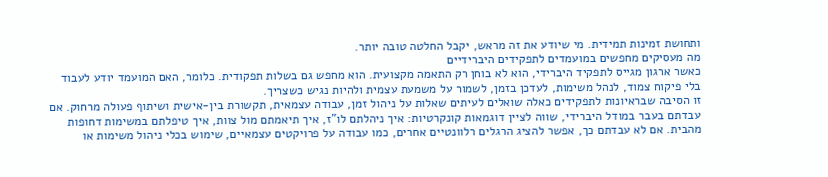ותחושת זמינות תמידית. מי שיודע את זה מראש, יקבל החלטה טובה יותר.
מה מעסיקים מחפשים במועמדים לתפקידים היברידיים
כאשר ארגון מגייס לתפקיד היברידי, הוא לא בוחן רק התאמה מקצועית. הוא מחפש גם בשלות תפקודית. כלומר, האם המועמד יודע לעבוד בלי פיקוח צמוד, לנהל משימות, לעדכן בזמן, לשמור על משמעת עצמית ולהיות נגיש כשצריך.
זו הסיבה שבראיונות לתפקידים כאלה שואלים לעיתים שאלות על ניהול זמן, עבודה עצמאית, תקשורת בין-אישית ושיתוף פעולה מרחוק. אם עבדתם בעבר במודל היברידי, שווה לציין דוגמאות קונקרטיות: איך ניהלתם לו"ז, איך תיאמתם מול צוות, איך טיפלתם במשימות דחופות מהבית. אם לא עבדתם כך, אפשר להציג הרגלים רלוונטיים אחרים, כמו עבודה על פרויקטים עצמאיים, שימוש בכלי ניהול משימות או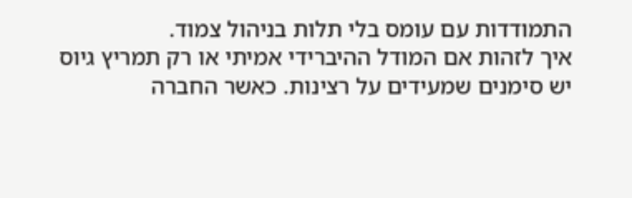התמודדות עם עומס בלי תלות בניהול צמוד.
איך לזהות אם המודל ההיברידי אמיתי או רק תמריץ גיוס
יש סימנים שמעידים על רצינות. כאשר החברה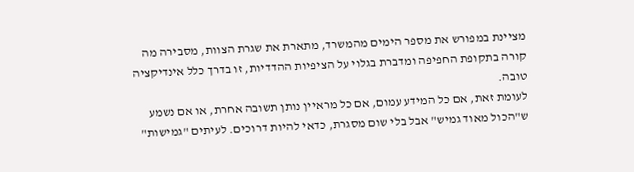מציינת במפורש את מספר הימים מהמשרד, מתארת את שגרת הצוות, מסבירה מה קורה בתקופת החפיפה ומדברת בגלוי על הציפיות ההדדיות, זו בדרך כלל אינדיקציה טובה.
לעומת זאת, אם כל המידע עמום, אם כל מראיין נותן תשובה אחרת, או אם נשמע ש"הכול מאוד גמיש" אבל בלי שום מסגרת, כדאי להיות דרוכים. לעיתים "גמישות"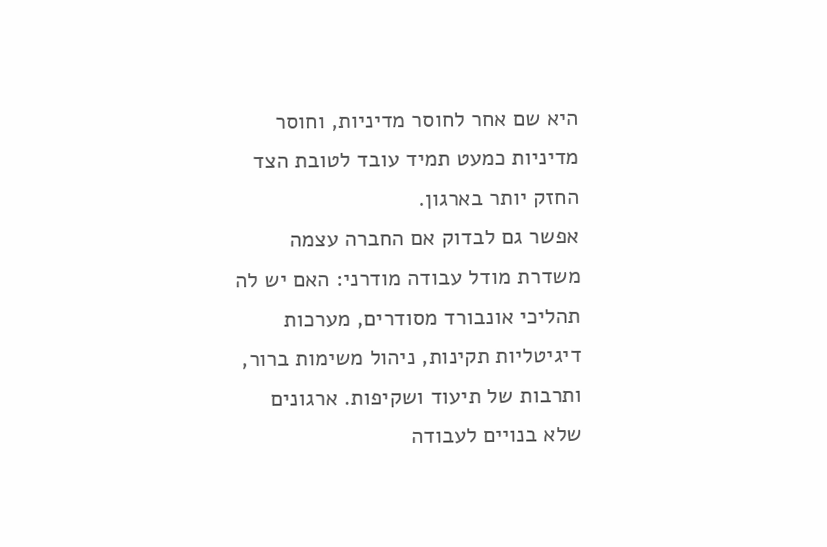היא שם אחר לחוסר מדיניות, וחוסר מדיניות כמעט תמיד עובד לטובת הצד החזק יותר בארגון.
אפשר גם לבדוק אם החברה עצמה משדרת מודל עבודה מודרני: האם יש לה תהליכי אונבורד מסודרים, מערכות דיגיטליות תקינות, ניהול משימות ברור, ותרבות של תיעוד ושקיפות. ארגונים שלא בנויים לעבודה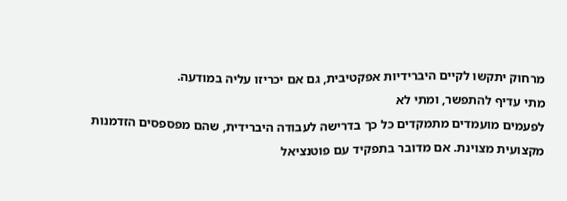מרחוק יתקשו לקיים היברידיות אפקטיבית, גם אם יכריזו עליה במודעה.
מתי עדיף להתפשר, ומתי לא
לפעמים מועמדים מתמקדים כל כך בדרישה לעבודה היברידית, שהם מפספסים הזדמנות מקצועית מצוינת. אם מדובר בתפקיד עם פוטנציאל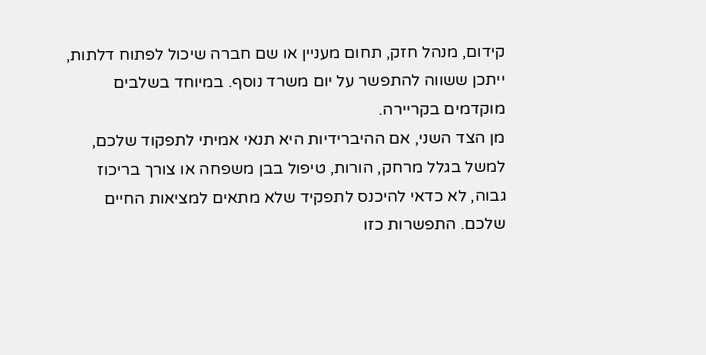קידום, מנהל חזק, תחום מעניין או שם חברה שיכול לפתוח דלתות, ייתכן ששווה להתפשר על יום משרד נוסף. במיוחד בשלבים מוקדמים בקריירה.
מן הצד השני, אם ההיברידיות היא תנאי אמיתי לתפקוד שלכם, למשל בגלל מרחק, הורות, טיפול בבן משפחה או צורך בריכוז גבוה, לא כדאי להיכנס לתפקיד שלא מתאים למציאות החיים שלכם. התפשרות כזו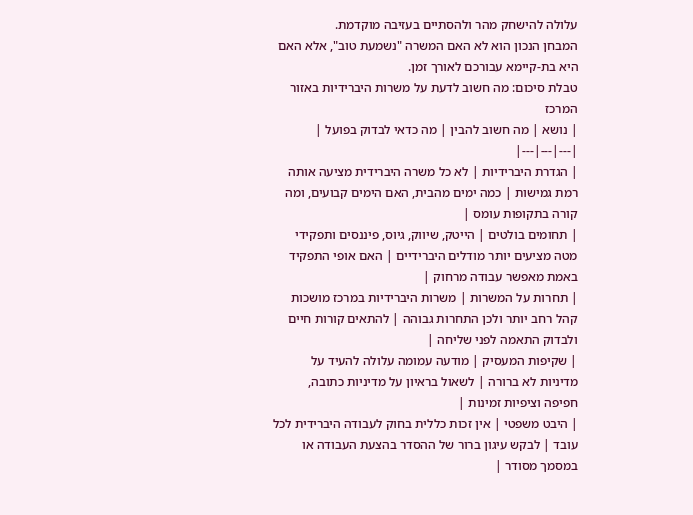עלולה להישחק מהר ולהסתיים בעזיבה מוקדמת.
המבחן הנכון הוא לא האם המשרה "נשמעת טוב", אלא האם היא בת-קיימא עבורכם לאורך זמן.
טבלת סיכום: מה חשוב לדעת על משרות היברידיות באזור המרכז
| נושא | מה חשוב להבין | מה כדאי לבדוק בפועל |
|---|---|---|
| הגדרת היברידיות | לא כל משרה היברידית מציעה אותה רמת גמישות | כמה ימים מהבית, האם הימים קבועים, ומה קורה בתקופות עומס |
| תחומים בולטים | הייטק, שיווק, גיוס, פיננסים ותפקידי מטה מציעים יותר מודלים היברידיים | האם אופי התפקיד באמת מאפשר עבודה מרחוק |
| תחרות על המשרות | משרות היברידיות במרכז מושכות קהל רחב יותר ולכן התחרות גבוהה | להתאים קורות חיים ולבדוק התאמה לפני שליחה |
| שקיפות המעסיק | מודעה עמומה עלולה להעיד על מדיניות לא ברורה | לשאול בראיון על מדיניות כתובה, חפיפה וציפיות זמינות |
| היבט משפטי | אין זכות כללית בחוק לעבודה היברידית לכל עובד | לבקש עיגון ברור של ההסדר בהצעת העבודה או במסמך מסודר |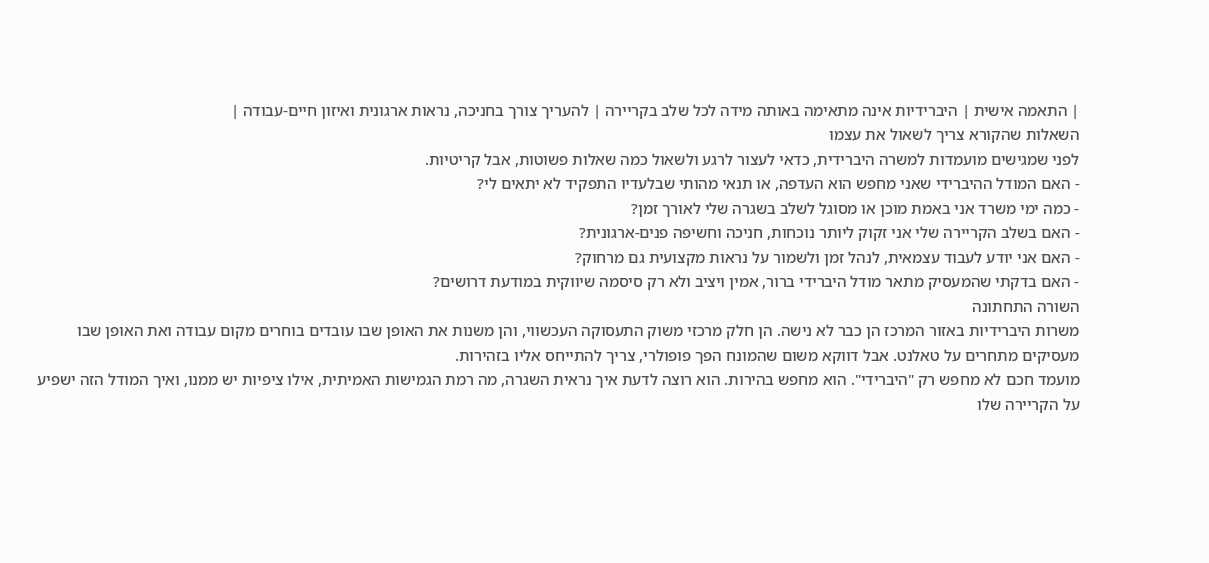| התאמה אישית | היברידיות אינה מתאימה באותה מידה לכל שלב בקריירה | להעריך צורך בחניכה, נראות ארגונית ואיזון חיים-עבודה |
השאלות שהקורא צריך לשאול את עצמו
לפני שמגישים מועמדות למשרה היברידית, כדאי לעצור לרגע ולשאול כמה שאלות פשוטות, אבל קריטיות.
- האם המודל ההיברידי שאני מחפש הוא העדפה, או תנאי מהותי שבלעדיו התפקיד לא יתאים לי?
- כמה ימי משרד אני באמת מוכן או מסוגל לשלב בשגרה שלי לאורך זמן?
- האם בשלב הקריירה שלי אני זקוק ליותר נוכחות, חניכה וחשיפה פנים-ארגונית?
- האם אני יודע לעבוד עצמאית, לנהל זמן ולשמור על נראות מקצועית גם מרחוק?
- האם בדקתי שהמעסיק מתאר מודל היברידי ברור, אמין ויציב ולא רק סיסמה שיווקית במודעת דרושים?
השורה התחתונה
משרות היברידיות באזור המרכז הן כבר לא נישה. הן חלק מרכזי משוק התעסוקה העכשווי, והן משנות את האופן שבו עובדים בוחרים מקום עבודה ואת האופן שבו מעסיקים מתחרים על טאלנט. אבל דווקא משום שהמונח הפך פופולרי, צריך להתייחס אליו בזהירות.
מועמד חכם לא מחפש רק "היברידי". הוא מחפש בהירות. הוא רוצה לדעת איך נראית השגרה, מה רמת הגמישות האמיתית, אילו ציפיות יש ממנו, ואיך המודל הזה ישפיע על הקריירה שלו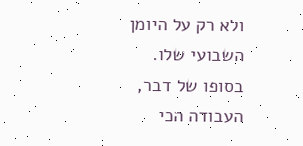ולא רק על היומן השבועי שלו.
בסופו של דבר, העבודה הכי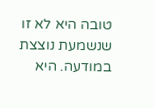טובה היא לא זו שנשמעת נוצצת במודעה. היא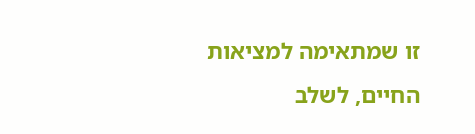זו שמתאימה למציאות החיים, לשלב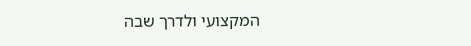המקצועי ולדרך שבה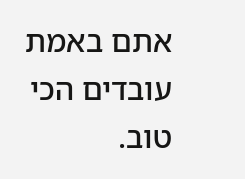אתם באמת עובדים הכי טוב.